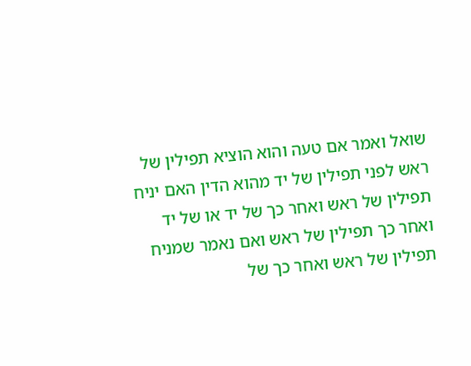שואל ואמר אם טעה והוא הוציא תפילין של ראש לפני תפילין של יד מהוא הדין האם יניח תפילין של ראש ואחר כך של יד או של יד ואחר כך תפילין של ראש ואם נאמר שמניח תפילין של ראש ואחר כך של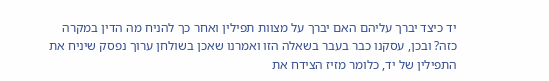יד כיצד יברך עליהם האם יברך על מצוות תפילין ואחר כך להניח מה הדין במקרה כזה? ובכן, עסקנו כבר בעבר בשאלה הזו ואמרנו שאכן בשולחן ערוך נפסק שיניח את התפילין של יד, כלומר מזיז הצידח את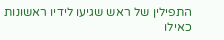התפילין של ראש שגיעו לידיו ראשונות כאילו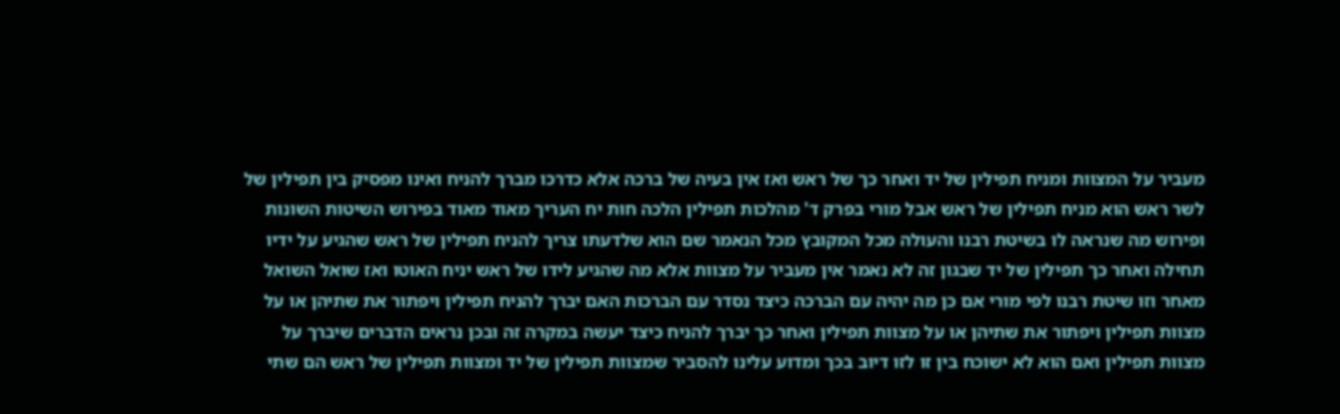מעביר על המצוות ומניח תפילין של יד ואחר כך של ראש ואז אין בעיה של ברכה אלא כדרכו מברך להניח ואינו מפסיק בין תפילין של לשר ראש הוא מניח תפילין של ראש אבל מורי בפרק ד' מהלכות תפילין הלכה חות יח העריך מאוד מאוד בפירוש השיטות השונות ופירוש מה שנראה לו בשיטת רבנו והעולה מכל המקובץ מכל הנאמר שם הוא שלדעתו צריך להניח תפילין של ראש שהגיע על ידיו תחילה ואחר כך תפילין של יד שבגון זה לא נאמר אין מעביר על מצוות אלא מה שהגיע לידו של ראש יניח האוטו ואז שואל השואל מאחר וזו שיטת רבנו לפי מורי אם כן מה יהיה עם הברכה כיצד נסדר עם הברכות האם יברך להניח תפילין ויפתור את שתיהן או על מצוות תפילין ויפתור את שתיהן או על מצוות תפילין ואחר כך יברך להניח כיצד יעשה במקרה זה ובכן נראים הדברים שיברך על מצוות תפילין ואם הוא לא ישוכח בין זו לזו דיוב בכך ומדוע עלינו להסביר שמצוות תפילין של יד ומצוות תפילין של ראש הם שתי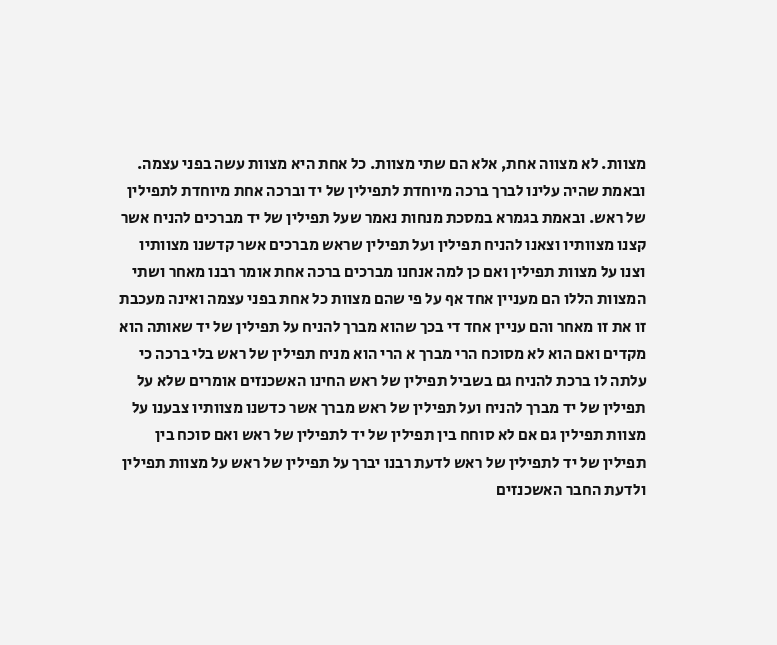מצוות. לא מצווה אחת, אלא הם שתי מצוות. כל אחת היא מצוות עשה בפני עצמה. ובאמת שהיה עלינו לברך ברכה מיוחדת לתפילין של יד וברכה אחת מיוחדת לתפילין של ראש. ובאמת בגמרא במסכת מנחות נאמר שעל תפילין של יד מברכים להניח אשר קצנו מצוותיו וצאנו להניח תפילין ועל תפילין שראש מברכים אשר קדשנו מצוותיו וצנו על מצוות תפילין ואם כן למה אנחנו מברכים ברכה אחת אומר רבנו מאחר ושתי המצוות הללו הם מעניין אחד אף על פי שהם מצוות כל אחת בפני עצמה ואינה מעכבת זו את זו מאחר והם עניין אחד די בכך שהוא מברך להניח על תפילין של יד שאותה הוא מקדים ואם הוא לא מסוכח הרי מברך א הרי הוא מניח תפילין של ראש בלי ברכה כי עלתה לו ברכת להניח גם בשביל תפילין של ראש החינו האשכנזים אומרים שלא על תפילין של יד מברך להניח ועל תפילין של ראש מברך אשר כדשנו מצוותיו צבענו על מצוות תפילין גם אם לא סוחח בין תפילין של יד לתפילין של ראש ואם סוכח בין תפילין של יד לתפילין של ראש לדעת רבנו יברך על תפילין של ראש על מצוות תפילין ולדעת החבר האשכנזים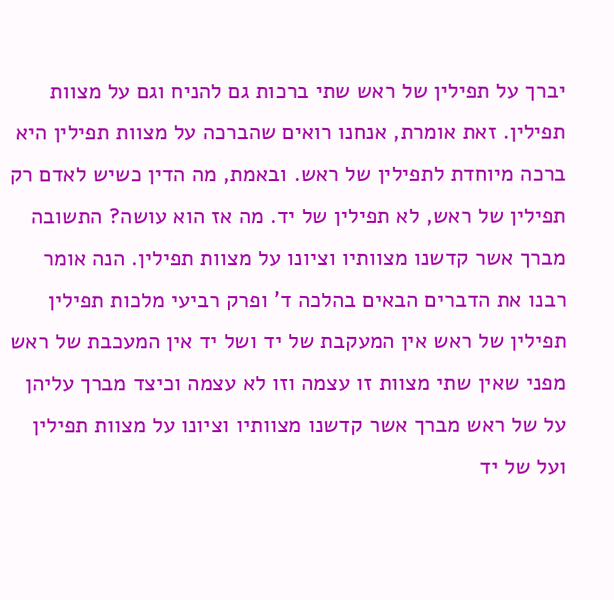יברך על תפילין של ראש שתי ברכות גם להניח וגם על מצוות תפילין. זאת אומרת, אנחנו רואים שהברכה על מצוות תפילין היא ברכה מיוחדת לתפילין של ראש. ובאמת, מה הדין כשיש לאדם רק תפילין של ראש, לא תפילין של יד. מה אז הוא עושה? התשובה מברך אשר קדשנו מצוותיו וציונו על מצוות תפילין. הנה אומר רבנו את הדברים הבאים בהלכה ד' ופרק רביעי מלכות תפילין תפילין של ראש אין המעקבת של יד ושל יד אין המעכבת של ראש מפני שאין שתי מצוות זו עצמה וזו לא עצמה וכיצד מברך עליהן על של ראש מברך אשר קדשנו מצוותיו וציונו על מצוות תפילין ועל של יד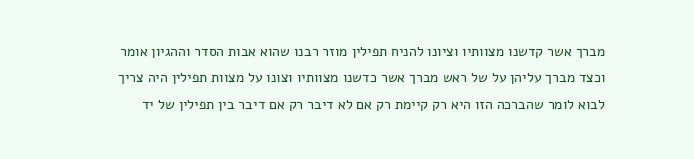מברך אשר קדשנו מצוותיו וציונו להניח תפילין מוזר רבנו שהוא אבות הסדר וההגיון אומר וכצד מברך עליהן על של ראש מברך אשר כדשנו מצוותיו וצונו על מצוות תפילין היה צריך לבוא לומר שהברכה הזו היא רק קיימת רק אם לא דיבר רק אם דיבר בין תפילין של יד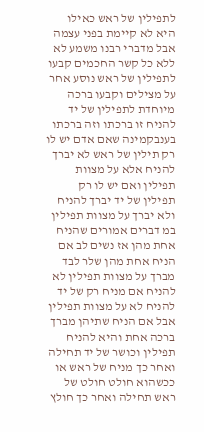לתפילין של ראש כאילו היא לא קיימת בפני עצמה אבל מדברי רבנו משמע לא ללא כל קשר החכמים קבעו לתפילין של ראש נוסע אחר על מצילים וקבעו ברכה מיוחדת לתפילין של יד להניח זו ברכתו וזה ברכתו בענבקמינה שאם אדם יש לו רק תילין של ראש לא יברך להניח אלא על מצוות תפילין ואם יש לו רק תפילין של יד יברך להניח ולא יברך על מצוות תפילין במ דברים אמורים שהניח אחת מהן אז נשים לב אם הניח אחת מהן שלר לבד מברך על מצוות תפילין לא להניח אם מניח רק של יד להניח לא על מצוות תפילין אבל אם הניח שתיהן מברך ברכה אחת והיא להניח תפילין וכושר של יד תחילה ואחר כך מניח של ראש או ככשהוא חולט חולט של ראש תחילה ואחר כך חולץ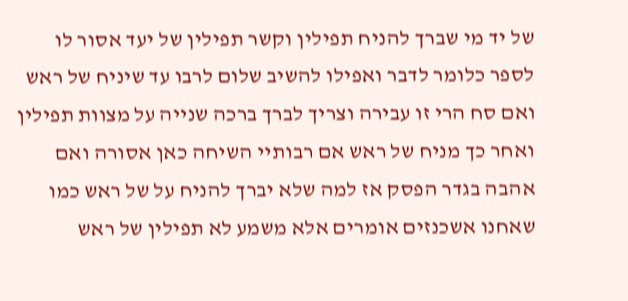של יד מי שברך להניח תפילין וקשר תפילין של יעד אסור לו לספר כלומר לדבר ואפילו להשיב שלום לרבו עד שיניח של ראש ואם סח הרי זו עבירה וצריך לברך ברכה שנייה על מצוות תפילין ואחר כך מניח של ראש אם רבותיי השיחה כאן אסורה ואם אהבה בגדר הפסק אז למה שלא יברך להניח על של ראש כמו שאחנו אשכנזים אומרים אלא משמע לא תפילין של ראש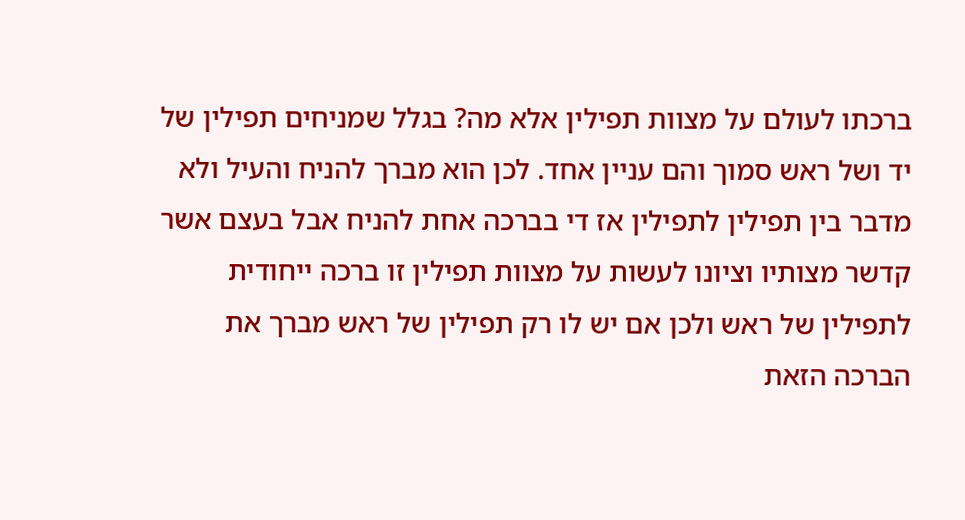ברכתו לעולם על מצוות תפילין אלא מה? בגלל שמניחים תפילין של יד ושל ראש סמוך והם עניין אחד. לכן הוא מברך להניח והעיל ולא מדבר בין תפילין לתפילין אז די בברכה אחת להניח אבל בעצם אשר קדשר מצותיו וציונו לעשות על מצוות תפילין זו ברכה ייחודית לתפילין של ראש ולכן אם יש לו רק תפילין של ראש מברך את הברכה הזאת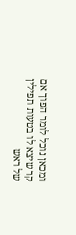ומכאן נוכל לומר הפוך אם קר שיצא לו בטעות תפילין של ראש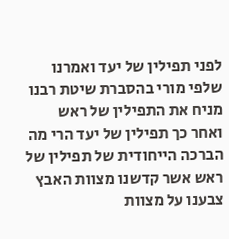לפני תפילין של יעד ואמרנו שלפי מורי בהסברת שיטת רבנו מניח את התפילין של ראש ואחר כך תפילין של יעד הרי מה הברכה הייחודית של תפילין של ראש אשר קדשנו מצוות האבץ צבענו על מצוות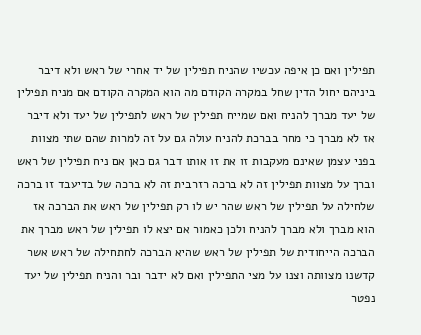תפילין ואם כן איפה עכשיו שהניח תפילין של יד אחרי של ראש ולא דיבר ביניהם יחול הדין שחל במקרה הקודם מה הוא המקרה הקודם אם מניח תפילין של יעד מברך להניח ואם שמייח תפילין של ראש לתפילין של יעד ולא דיבר אז לא מברך כי מחר בברכת להניח עולה גם על זה למרות שהם שתי מצוות בפני עצמן שאינם מעקבות זו את זו אותו דבר גם כאן אם ניח תפילין של ראש וברך על מצוות תפילין זה לא ברכה רזרבית זה לא ברכה של בדיעבד זו ברכה שלחילה על תפילין של ראש שהר יש לו רק תפילין של ראש את הברכה אז הוא מברך ולא מברך להניח ולכן כאמור אם יצא לו תפילין של ראש מברך את הברכה הייחודית של תפילין של ראש שהיא הברכה לחתחילה של ראש אשר קדשנו מצוותה וצנו על מצי התפילין ואם לא ידבר ובר והניח תפילין של יעד נפטר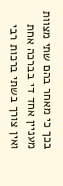בכך כי מאחר בהם שתי מצוות מעניין אחד די בברכה אחת ואין צורך בשתי ברכות רבי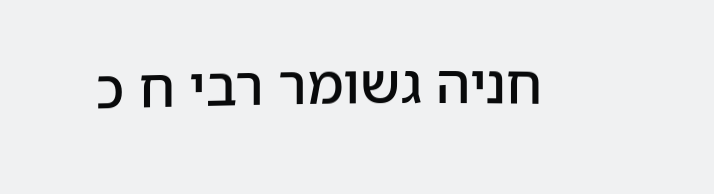חניה גשומר רבי ח כ